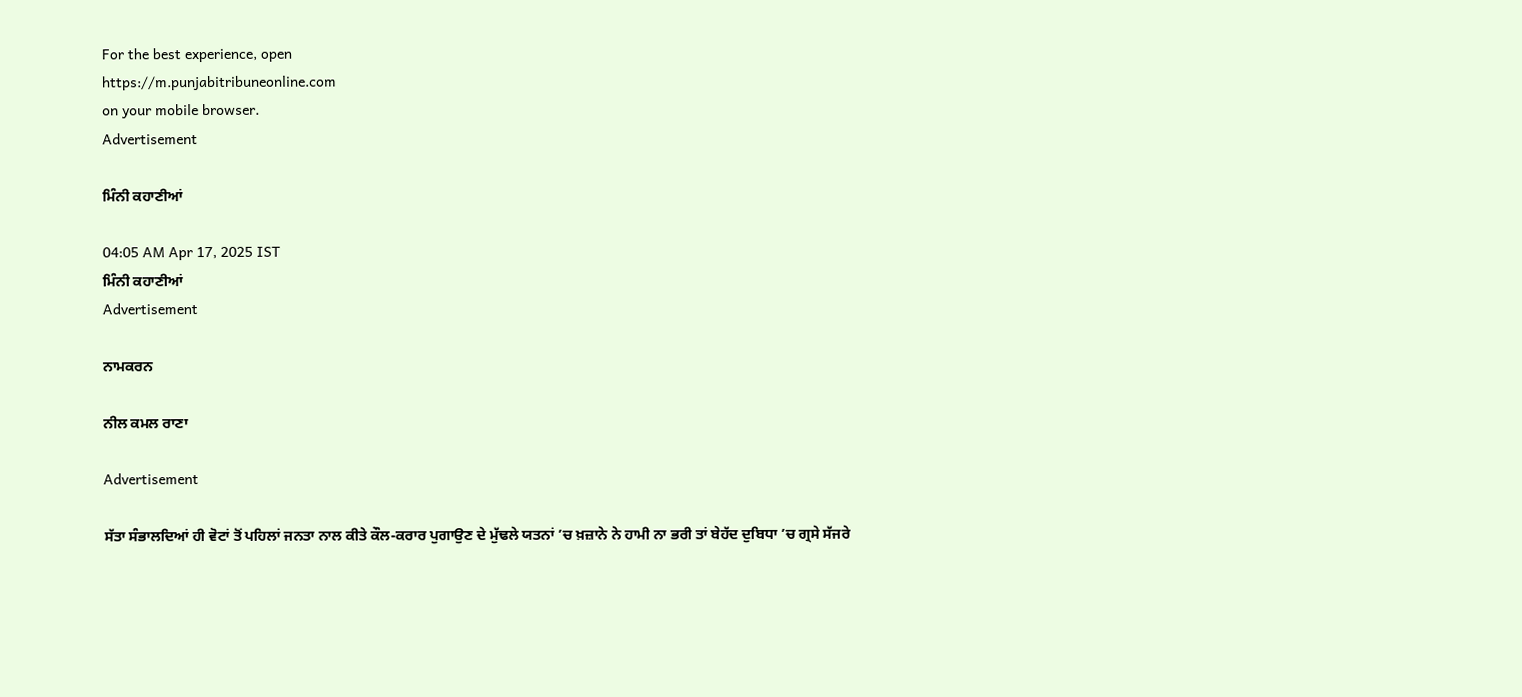For the best experience, open
https://m.punjabitribuneonline.com
on your mobile browser.
Advertisement

ਮਿੰਨੀ ਕਹਾਣੀਆਂ

04:05 AM Apr 17, 2025 IST
ਮਿੰਨੀ ਕਹਾਣੀਆਂ
Advertisement

ਨਾਮਕਰਨ

ਨੀਲ ਕਮਲ ਰਾਣਾ

Advertisement

ਸੱਤਾ ਸੰਭਾਲਦਿਆਂ ਹੀ ਵੋਟਾਂ ਤੋਂ ਪਹਿਲਾਂ ਜਨਤਾ ਨਾਲ ਕੀਤੇ ਕੌਲ-ਕਰਾਰ ਪੁਗਾਉਣ ਦੇ ਮੁੱਢਲੇ ਯਤਨਾਂ ’ਚ ਖ਼ਜ਼ਾਨੇ ਨੇ ਹਾਮੀ ਨਾ ਭਰੀ ਤਾਂ ਬੇਹੱਦ ਦੁਬਿਧਾ ’ਚ ਗ੍ਰਸੇ ਸੱਜਰੇ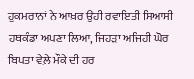ਹੁਕਮਰਾਨਾਂ ਨੇ ਆਖ਼ਰ ਉਹੀ ਰਵਾਇਤੀ ਸਿਆਸੀ ਹਥਕੰਡਾ ਅਪਣਾ ਲਿਆ, ਜਿਹੜਾ ਅਜਿਹੀ ਘੋਰ ਬਿਪਤਾ ਵੇਲ਼ੇ ਮੌਕੇ ਦੀ ਹਰ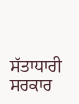ਸੱਤਾਧਾਰੀ ਸਰਕਾਰ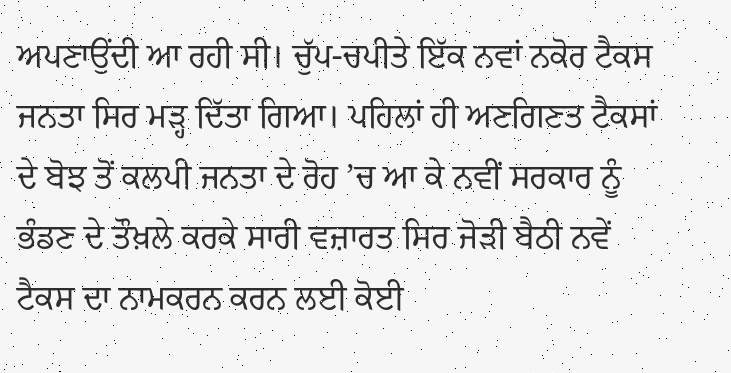ਅਪਣਾਉਂਦੀ ਆ ਰਹੀ ਸੀ। ਚੁੱਪ-ਚਪੀਤੇ ਇੱਕ ਨਵਾਂ ਨਕੋਰ ਟੈਕਸ ਜਨਤਾ ਸਿਰ ਮੜ੍ਹ ਦਿੱਤਾ ਗਿਆ। ਪਹਿਲਾਂ ਹੀ ਅਣਗਿਣਤ ਟੈਕਸਾਂ ਦੇ ਬੋਝ ਤੋਂ ਕਲਪੀ ਜਨਤਾ ਦੇ ਰੋਹ ’ਚ ਆ ਕੇ ਨਵੀਂ ਸਰਕਾਰ ਨੂੰ ਭੰਡਣ ਦੇ ਤੌਖ਼ਲੇ ਕਰਕੇ ਸਾਰੀ ਵਜ਼ਾਰਤ ਸਿਰ ਜੋੜੀ ਬੈਠੀ ਨਵੇਂ ਟੈਕਸ ਦਾ ਨਾਮਕਰਨ ਕਰਨ ਲਈ ਕੋਈ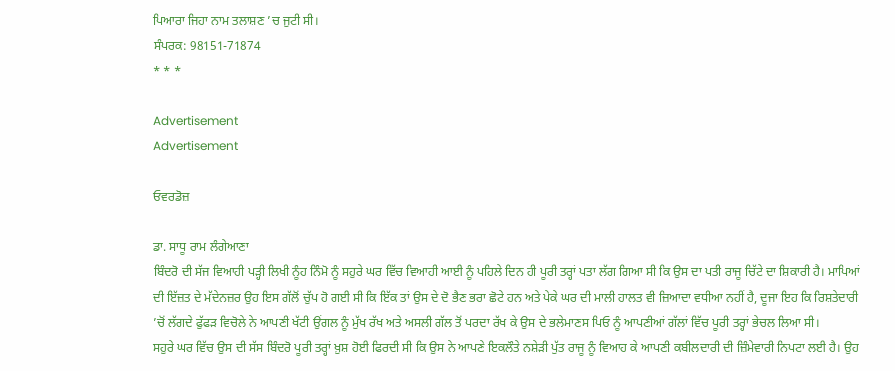ਪਿਆਰਾ ਜਿਹਾ ਨਾਮ ਤਲਾਸ਼ਣ ’ਚ ਜੁਟੀ ਸੀ।
ਸੰਪਰਕ: 98151-71874
* * *

Advertisement
Advertisement

ਓਵਰਡੋਜ਼

ਡਾ. ਸਾਧੂ ਰਾਮ ਲੰਗੇਆਣਾ
ਬਿੰਦਰੋ ਦੀ ਸੱਜ ਵਿਆਹੀ ਪੜ੍ਹੀ ਲਿਖੀ ਨੂੰਹ ਨਿੰਮੋ ਨੂੰ ਸਹੁਰੇ ਘਰ ਵਿੱਚ ਵਿਆਹੀ ਆਈ ਨੂੰ ਪਹਿਲੇ ਦਿਨ ਹੀ ਪੂਰੀ ਤਰ੍ਹਾਂ ਪਤਾ ਲੱਗ ਗਿਆ ਸੀ ਕਿ ਉਸ ਦਾ ਪਤੀ ਰਾਜੂ ਚਿੱਟੇ ਦਾ ਸ਼ਿਕਾਰੀ ਹੈ। ਮਾਪਿਆਂ ਦੀ ਇੱਜ਼ਤ ਦੇ ਮੱਦੇਨਜ਼ਰ ਉਹ ਇਸ ਗੱਲੋਂ ਚੁੱਪ ਹੋ ਗਈ ਸੀ ਕਿ ਇੱਕ ਤਾਂ ਉਸ ਦੇ ਦੋ ਭੈਣ ਭਰਾ ਛੋਟੇ ਹਨ ਅਤੇ ਪੇਕੇ ਘਰ ਦੀ ਮਾਲੀ ਹਾਲਤ ਵੀ ਜ਼ਿਆਦਾ ਵਧੀਆ ਨਹੀਂ ਹੈ, ਦੂਜਾ ਇਹ ਕਿ ਰਿਸ਼ਤੇਦਾਰੀ ’ਚੋਂ ਲੱਗਦੇ ਫੁੱਫੜ ਵਿਚੋਲੇ ਨੇ ਆਪਣੀ ਖੱਟੀ ਉਂਗਲ ਨੂੰ ਮੁੱਖ ਰੱਖ ਅਤੇ ਅਸਲੀ ਗੱਲ ਤੋਂ ਪਰਦਾ ਰੱਖ ਕੇ ਉਸ ਦੇ ਭਲੇਮਾਣਸ ਪਿਓ ਨੂੰ ਆਪਣੀਆਂ ਗੱਲਾਂ ਵਿੱਚ ਪੂਰੀ ਤਰ੍ਹਾਂ ਭੇਚਲ ਲਿਆ ਸੀ।
ਸਹੁਰੇ ਘਰ ਵਿੱਚ ਉਸ ਦੀ ਸੱਸ ਬਿੰਦਰੋ ਪੂਰੀ ਤਰ੍ਹਾਂ ਖ਼ੁਸ਼ ਹੋਈ ਫਿਰਦੀ ਸੀ ਕਿ ਉਸ ਨੇ ਆਪਣੇ ਇਕਲੌਤੇ ਨਸ਼ੇੜੀ ਪੁੱਤ ਰਾਜੂ ਨੂੰ ਵਿਆਹ ਕੇ ਆਪਣੀ ਕਬੀਲਦਾਰੀ ਦੀ ਜ਼ਿੰਮੇਵਾਰੀ ਨਿਪਟਾ ਲਈ ਹੈ। ਉਹ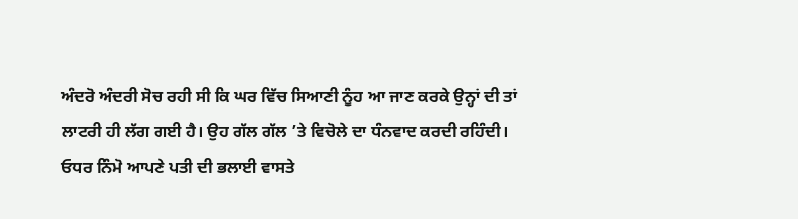ਅੰਦਰੋ ਅੰਦਰੀ ਸੋਚ ਰਹੀ ਸੀ ਕਿ ਘਰ ਵਿੱਚ ਸਿਆਣੀ ਨੂੰਹ ਆ ਜਾਣ ਕਰਕੇ ਉਨ੍ਹਾਂ ਦੀ ਤਾਂ ਲਾਟਰੀ ਹੀ ਲੱਗ ਗਈ ਹੈ। ਉਹ ਗੱਲ ਗੱਲ ’ਤੇ ਵਿਚੋਲੇ ਦਾ ਧੰਨਵਾਦ ਕਰਦੀ ਰਹਿੰਦੀ।
ਓਧਰ ਨਿੰਮੋ ਆਪਣੇ ਪਤੀ ਦੀ ਭਲਾਈ ਵਾਸਤੇ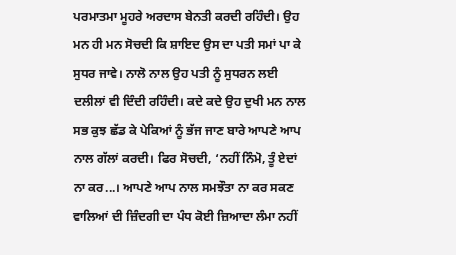ਪਰਮਾਤਮਾ ਮੂਹਰੇ ਅਰਦਾਸ ਬੇਨਤੀ ਕਰਦੀ ਰਹਿੰਦੀ। ਉਹ ਮਨ ਹੀ ਮਨ ਸੋਚਦੀ ਕਿ ਸ਼ਾਇਦ ਉਸ ਦਾ ਪਤੀ ਸਮਾਂ ਪਾ ਕੇ ਸੁਧਰ ਜਾਵੇ। ਨਾਲੋ ਨਾਲ ਉਹ ਪਤੀ ਨੂੰ ਸੁਧਰਨ ਲਈ ਦਲੀਲਾਂ ਵੀ ਦਿੰਦੀ ਰਹਿੰਦੀ। ਕਦੇ ਕਦੇ ਉਹ ਦੁਖੀ ਮਨ ਨਾਲ ਸਭ ਕੁਝ ਛੱਡ ਕੇ ਪੇਕਿਆਂ ਨੂੰ ਭੱਜ ਜਾਣ ਬਾਰੇ ਆਪਣੇ ਆਪ ਨਾਲ ਗੱਲਾਂ ਕਰਦੀ। ਫਿਰ ਸੋਚਦੀ, ‘ਨਹੀਂ ਨਿੰਮੋ, ਤੂੰ ਏਦਾਂ ਨਾ ਕਰ...। ਆਪਣੇ ਆਪ ਨਾਲ ਸਮਝੌਤਾ ਨਾ ਕਰ ਸਕਣ ਵਾਲਿਆਂ ਦੀ ਜ਼ਿੰਦਗੀ ਦਾ ਪੰਧ ਕੋਈ ਜ਼ਿਆਦਾ ਲੰਮਾ ਨਹੀਂ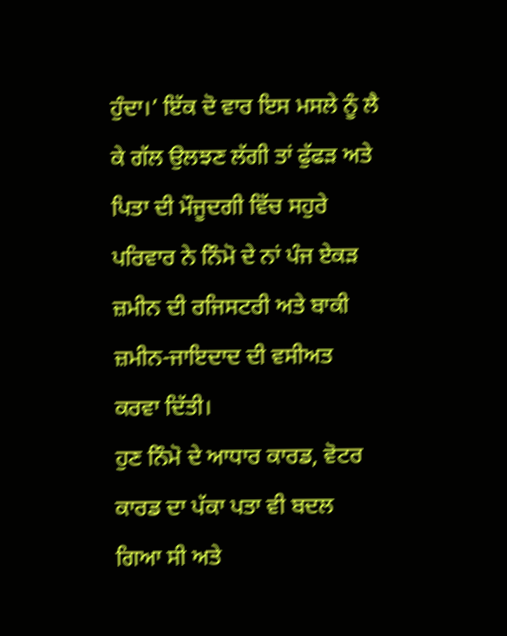ਹੁੰਦਾ।’ ਇੱਕ ਦੋ ਵਾਰ ਇਸ ਮਸਲੇ ਨੂੰ ਲੈ ਕੇ ਗੱਲ ਉਲਝਣ ਲੱਗੀ ਤਾਂ ਫੁੱਫੜ ਅਤੇ ਪਿਤਾ ਦੀ ਮੌਜੂਦਗੀ ਵਿੱਚ ਸਹੁਰੇ ਪਰਿਵਾਰ ਨੇ ਨਿੰਮੋ ਦੇ ਨਾਂ ਪੰਜ ਏਕੜ ਜ਼ਮੀਨ ਦੀ ਰਜਿਸਟਰੀ ਅਤੇ ਬਾਕੀ ਜ਼ਮੀਨ-ਜਾਇਦਾਦ ਦੀ ਵਸੀਅਤ ਕਰਵਾ ਦਿੱਤੀ।
ਹੁਣ ਨਿੰਮੋ ਦੇ ਆਧਾਰ ਕਾਰਡ, ਵੋਟਰ ਕਾਰਡ ਦਾ ਪੱਕਾ ਪਤਾ ਵੀ ਬਦਲ ਗਿਆ ਸੀ ਅਤੇ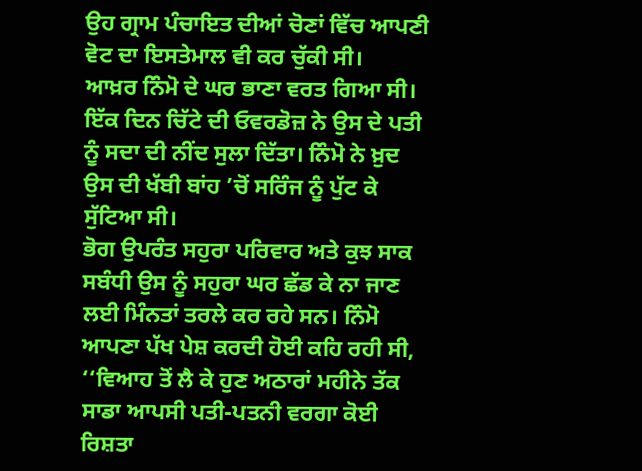ਉਹ ਗ੍ਰਾਮ ਪੰਚਾਇਤ ਦੀਆਂ ਚੋਣਾਂ ਵਿੱਚ ਆਪਣੀ ਵੋਟ ਦਾ ਇਸਤੇਮਾਲ ਵੀ ਕਰ ਚੁੱਕੀ ਸੀ।
ਆਖ਼ਰ ਨਿੰਮੋ ਦੇ ਘਰ ਭਾਣਾ ਵਰਤ ਗਿਆ ਸੀ। ਇੱਕ ਦਿਨ ਚਿੱਟੇ ਦੀ ਓਵਰਡੋਜ਼ ਨੇ ਉਸ ਦੇ ਪਤੀ ਨੂੰ ਸਦਾ ਦੀ ਨੀਂਦ ਸੁਲਾ ਦਿੱਤਾ। ਨਿੰਮੋ ਨੇ ਖ਼ੁਦ ਉਸ ਦੀ ਖੱਬੀ ਬਾਂਹ ’ਚੋਂ ਸਰਿੰਜ ਨੂੰ ਪੁੱਟ ਕੇ ਸੁੱਟਿਆ ਸੀ।
ਭੋਗ ਉਪਰੰਤ ਸਹੁਰਾ ਪਰਿਵਾਰ ਅਤੇ ਕੁਝ ਸਾਕ ਸਬੰਧੀ ਉਸ ਨੂੰ ਸਹੁਰਾ ਘਰ ਛੱਡ ਕੇ ਨਾ ਜਾਣ ਲਈ ਮਿੰਨਤਾਂ ਤਰਲੇ ਕਰ ਰਹੇ ਸਨ। ਨਿੰਮੋ ਆਪਣਾ ਪੱਖ ਪੇਸ਼ ਕਰਦੀ ਹੋਈ ਕਹਿ ਰਹੀ ਸੀ, ‘‘ਵਿਆਹ ਤੋਂ ਲੈ ਕੇ ਹੁਣ ਅਠਾਰਾਂ ਮਹੀਨੇ ਤੱਕ ਸਾਡਾ ਆਪਸੀ ਪਤੀ-ਪਤਨੀ ਵਰਗਾ ਕੋਈ ਰਿਸ਼ਤਾ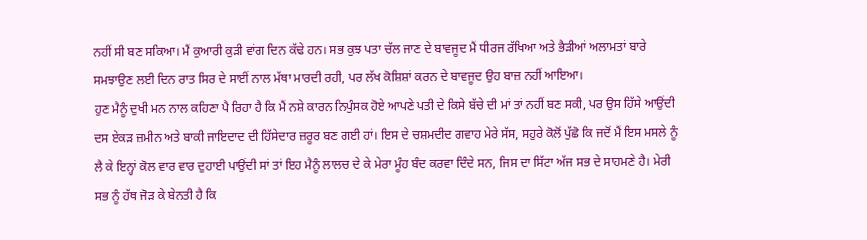ਨਹੀਂ ਸੀ ਬਣ ਸਕਿਆ। ਮੈਂ ਕੁਆਰੀ ਕੁੜੀ ਵਾਂਗ ਦਿਨ ਕੱਢੇ ਹਨ। ਸਭ ਕੁਝ ਪਤਾ ਚੱਲ ਜਾਣ ਦੇ ਬਾਵਜੂਦ ਮੈਂ ਧੀਰਜ ਰੱਖਿਆ ਅਤੇ ਭੈੜੀਆਂ ਅਲਾਮਤਾਂ ਬਾਰੇ ਸਮਝਾਉਣ ਲਈ ਦਿਨ ਰਾਤ ਸਿਰ ਦੇ ਸਾਈਂ ਨਾਲ ਮੱਥਾ ਮਾਰਦੀ ਰਹੀ, ਪਰ ਲੱਖ ਕੋਸ਼ਿਸ਼ਾਂ ਕਰਨ ਦੇ ਬਾਵਜੂਦ ਉਹ ਬਾਜ਼ ਨਹੀਂ ਆਇਆ।
ਹੁਣ ਮੈਨੂੰ ਦੁਖੀ ਮਨ ਨਾਲ ਕਹਿਣਾ ਪੈ ਰਿਹਾ ਹੈ ਕਿ ਮੈਂ ਨਸ਼ੇ ਕਾਰਨ ਨਿਪੁੰਸਕ ਹੋਏ ਆਪਣੇ ਪਤੀ ਦੇ ਕਿਸੇ ਬੱਚੇ ਦੀ ਮਾਂ ਤਾਂ ਨਹੀਂ ਬਣ ਸਕੀ, ਪਰ ਉਸ ਹਿੱਸੇ ਆਉਂਦੀ ਦਸ ਏਕੜ ਜ਼ਮੀਨ ਅਤੇ ਬਾਕੀ ਜਾਇਦਾਦ ਦੀ ਹਿੱਸੇਦਾਰ ਜ਼ਰੂਰ ਬਣ ਗਈ ਹਾਂ। ਇਸ ਦੇ ਚਸ਼ਮਦੀਦ ਗਵਾਹ ਮੇਰੇ ਸੱਸ, ਸਹੁਰੇ ਕੋਲੋਂ ਪੁੱਛੋ ਕਿ ਜਦੋਂ ਮੈਂ ਇਸ ਮਸਲੇ ਨੂੰ ਲੈ ਕੇ ਇਨ੍ਹਾਂ ਕੋਲ ਵਾਰ ਵਾਰ ਦੁਹਾਈ ਪਾਉਂਦੀ ਸਾਂ ਤਾਂ ਇਹ ਮੈਨੂੰ ਲਾਲਚ ਦੇ ਕੇ ਮੇਰਾ ਮੂੰਹ ਬੰਦ ਕਰਵਾ ਦਿੰਦੇ ਸਨ, ਜਿਸ ਦਾ ਸਿੱਟਾ ਅੱਜ ਸਭ ਦੇ ਸਾਹਮਣੇ ਹੈ। ਮੇਰੀ ਸਭ ਨੂੰ ਹੱਥ ਜੋੜ ਕੇ ਬੇਨਤੀ ਹੈ ਕਿ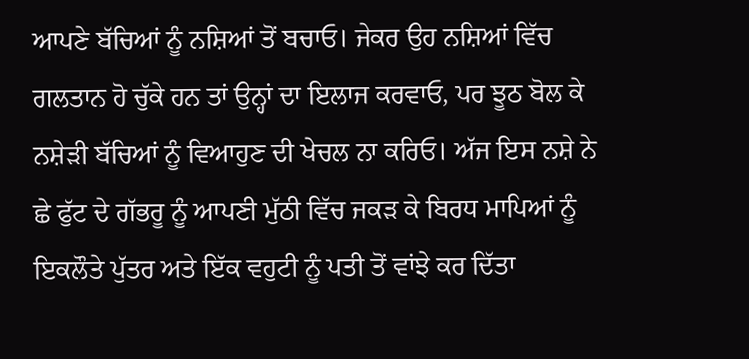ਆਪਣੇ ਬੱਚਿਆਂ ਨੂੰ ਨਸ਼ਿਆਂ ਤੋਂ ਬਚਾਓ। ਜੇਕਰ ਉਹ ਨਸ਼ਿਆਂ ਵਿੱਚ ਗਲਤਾਨ ਹੋ ਚੁੱਕੇ ਹਨ ਤਾਂ ਉਨ੍ਹਾਂ ਦਾ ਇਲਾਜ ਕਰਵਾਓ, ਪਰ ਝੂਠ ਬੋਲ ਕੇ ਨਸ਼ੇੜੀ ਬੱਚਿਆਂ ਨੂੰ ਵਿਆਹੁਣ ਦੀ ਖੇਚਲ ਨਾ ਕਰਿਓ। ਅੱਜ ਇਸ ਨਸ਼ੇ ਨੇ ਛੇ ਫੁੱਟ ਦੇ ਗੱਭਰੂ ਨੂੰ ਆਪਣੀ ਮੁੱਠੀ ਵਿੱਚ ਜਕੜ ਕੇ ਬਿਰਧ ਮਾਪਿਆਂ ਨੂੰ ਇਕਲੌਤੇ ਪੁੱਤਰ ਅਤੇ ਇੱਕ ਵਹੁਟੀ ਨੂੰ ਪਤੀ ਤੋਂ ਵਾਂਝੇ ਕਰ ਦਿੱਤਾ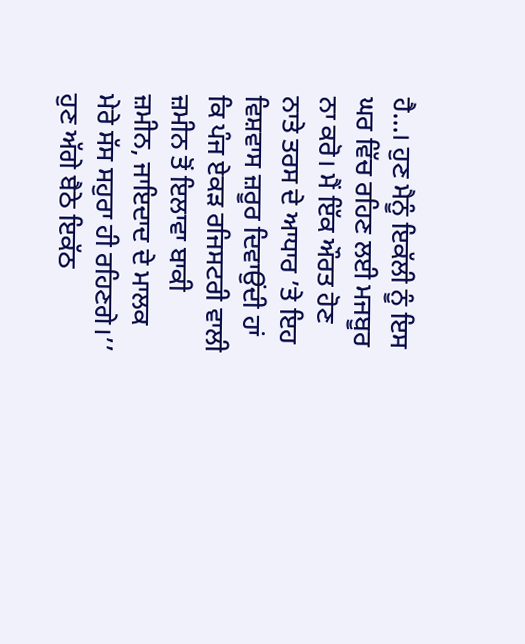ਹੈ...। ਹੁਣ ਮੈਨੂੰ ਇਕੱਲੀ ਨੂੰ ਇਸ ਘਰ ਵਿੱਚ ਰਹਿਣ ਲਈ ਮਜਬੂਰ ਨਾ ਕਰੋ। ਮੈਂ ਇੱਕ ਔਰਤ ਹੋਣ ਨਾਤੇ ਤਰਸ ਦੇ ਆਧਾਰ ’ਤੇ ਇਹ ਵਿਸ਼ਵਾਸ ਜ਼ਰੂਰ ਦਿਵਾਉਂਦੀ ਹਾਂ ਕਿ ਪੰਜ ਏਕੜ ਰਜਿਸਟਰੀ ਵਾਲੀ ਜ਼ਮੀਨ ਤੋਂ ਇਲਾਵਾ ਬਾਕੀ ਜ਼ਮੀਨ, ਜਾਇਦਾਦ ਦੇ ਮਾਲਕ ਮੇਰੇ ਸੱਸ ਸਹੁਰਾ ਹੀ ਰਹਿਣਗੇ।’’
ਹੁਣ ਅੱਗੇ ਬੈਠੇ ਇਕੱਠ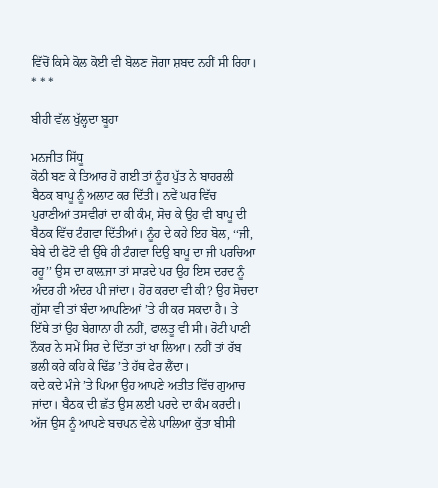ਵਿੱਚੋਂ ਕਿਸੇ ਕੋਲ ਕੋਈ ਵੀ ਬੋਲਣ ਜੋਗਾ ਸ਼ਬਦ ਨਹੀਂ ਸੀ ਰਿਹਾ।
* * *

ਬੀਹੀ ਵੱਲ ਖੁੱਲ੍ਹਦਾ ਬੂਹਾ

ਮਨਜੀਤ ਸਿੱਧੂ
ਕੋਠੀ ਬਣ ਕੇ ਤਿਆਰ ਹੋ ਗਈ ਤਾਂ ਨੂੰਹ ਪੁੱਤ ਨੇ ਬਾਹਰਲੀ ਬੈਠਕ ਬਾਪੂ ਨੂੰ ਅਲਾਟ ਕਰ ਦਿੱਤੀ। ਨਵੇਂ ਘਰ ਵਿੱਚ ਪੁਰਾਣੀਆਂ ਤਸਵੀਰਾਂ ਦਾ ਕੀ ਕੰਮ, ਸੋਚ ਕੇ ਉਹ ਵੀ ਬਾਪੂ ਦੀ ਬੈਠਕ ਵਿੱਚ ਟੰਗਵਾ ਦਿੱਤੀਆਂ। ਨੂੰਹ ਦੇ ਕਹੇ ਇਹ ਬੋਲ, ‘‘ਜੀ, ਬੇਬੇ ਦੀ ਫੋਟੋ ਵੀ ਉੱਥੇ ਹੀ ਟੰਗਵਾ ਦਿਉ ਬਾਪੂ ਦਾ ਜੀ ਪਰਚਿਆ ਰਹੂ’’ ਉਸ ਦਾ ਕਾਲ਼ਜਾ ਤਾਂ ਸਾੜਦੇ ਪਰ ਉਹ ਇਸ ਦਰਦ ਨੂੰ ਅੰਦਰ ਹੀ ਅੰਦਰ ਪੀ ਜਾਂਦਾ। ਹੋਰ ਕਰਦਾ ਵੀ ਕੀ? ਉਹ ਸੋਚਦਾ ਗੁੱਸਾ ਵੀ ਤਾਂ ਬੰਦਾ ਆਪਣਿਆਂ ’ਤੇ ਹੀ ਕਰ ਸਕਦਾ ਹੈ। ਤੇ ਇੱਥੇ ਤਾਂ ਉਹ ਬੇਗਾਨਾ ਹੀ ਨਹੀਂ, ਫਾਲਤੂ ਵੀ ਸੀ। ਰੋਟੀ ਪਾਣੀ ਨੌਕਰ ਨੇ ਸਮੇਂ ਸਿਰ ਦੇ ਦਿੱਤਾ ਤਾਂ ਖਾ ਲਿਆ। ਨਹੀਂ ਤਾਂ ਰੱਬ ਭਲੀ ਕਰੇ ਕਹਿ ਕੇ ਢਿੱਡ ’ਤੇ ਹੱਥ ਫੇਰ ਲੈਂਦਾ।
ਕਦੇ ਕਦੇ ਮੰਜੇ ’ਤੇ ਪਿਆ ਉਹ ਆਪਣੇ ਅਤੀਤ ਵਿੱਚ ਗੁਆਚ ਜਾਂਦਾ। ਬੈਠਕ ਦੀ ਛੱਤ ਉਸ ਲਈ ਪਰਦੇ ਦਾ ਕੰਮ ਕਰਦੀ। ਅੱਜ ਉਸ ਨੂੰ ਆਪਣੇ ਬਚਪਨ ਵੇਲੇ ਪਾਲਿਆ ਕੁੱਤਾ ਬੀਸੀ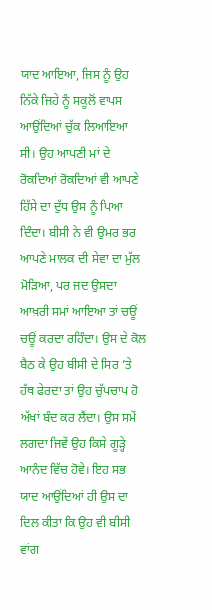ਯਾਦ ਆਇਆ, ਜਿਸ ਨੂੰ ਉਹ ਨਿੱਕੇ ਜਿਹੇ ਨੂੰ ਸਕੂਲੋਂ ਵਾਪਸ ਆਉਂਦਿਆਂ ਚੁੱਕ ਲਿਆਇਆ ਸੀ। ਉਹ ਆਪਣੀ ਮਾਂ ਦੇ ਰੋਕਦਿਆਂ ਰੋਕਦਿਆਂ ਵੀ ਆਪਣੇ ਹਿੱਸੇ ਦਾ ਦੁੱਧ ਉਸ ਨੂੰ ਪਿਆ ਦਿੰਦਾ। ਬੀਸੀ ਨੇ ਵੀ ਉਮਰ ਭਰ ਆਪਣੇ ਮਾਲਕ ਦੀ ਸੇਵਾ ਦਾ ਮੁੱਲ ਮੋੜਿਆ, ਪਰ ਜਦ ਉਸਦਾ ਆਖ਼ਰੀ ਸਮਾਂ ਆਇਆ ਤਾਂ ਚਊਂ ਚਊਂ ਕਰਦਾ ਰਹਿੰਦਾ। ਉਸ ਦੇ ਕੋਲ ਬੈਠ ਕੇ ਉਹ ਬੀਸੀ ਦੇ ਸਿਰ ’ਤੇ ਹੱਥ ਫੇਰਦਾ ਤਾਂ ਉਹ ਚੁੱਪਚਾਪ ਹੋ ਅੱਖਾਂ ਬੰਦ ਕਰ ਲੈਂਦਾ। ਉਸ ਸਮੇਂ ਲਗਦਾ ਜਿਵੇਂ ਉਹ ਕਿਸੇ ਗੂੜ੍ਹੇ ਆਨੰਦ ਵਿੱਚ ਹੋਵੇ। ਇਹ ਸਭ ਯਾਦ ਆਉਂਦਿਆਂ ਹੀ ਉਸ ਦਾ ਦਿਲ ਕੀਤਾ ਕਿ ਉਹ ਵੀ ਬੀਸੀ ਵਾਂਗ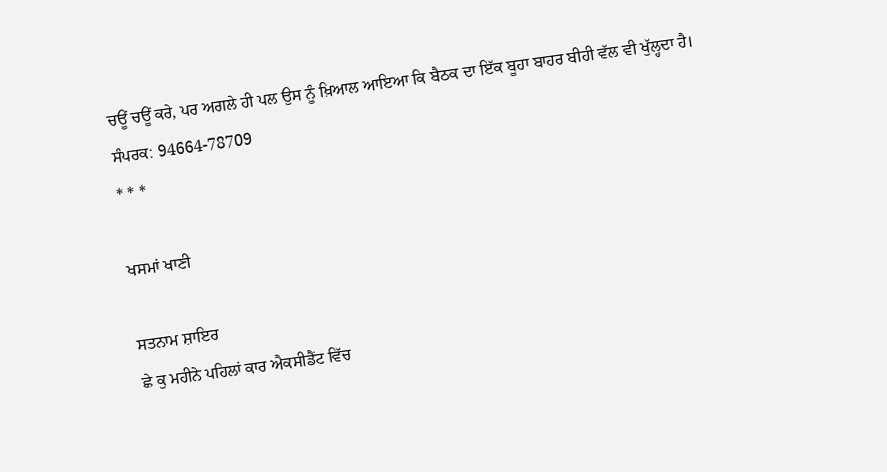ਚਊਂ ਚਊਂ ਕਰੇ, ਪਰ ਅਗਲੇ ਹੀ ਪਲ ਉਸ ਨੂੰ ਖ਼ਿਆਲ ਆਇਆ ਕਿ ਬੈਠਕ ਦਾ ਇੱਕ ਬੂਹਾ ਬਾਹਰ ਬੀਹੀ ਵੱਲ ਵੀ ਖੁੱਲ੍ਹਦਾ ਹੈ।
ਸੰਪਰਕ: 94664-78709
* * *

ਖਸਮਾਂ ਖਾਣੀ

ਸਤਨਾਮ ਸ਼ਾਇਰ
ਛੇ ਕੁ ਮਹੀਨੇ ਪਹਿਲਾਂ ਕਾਰ ਐਕਸੀਡੈਂਟ ਵਿੱਚ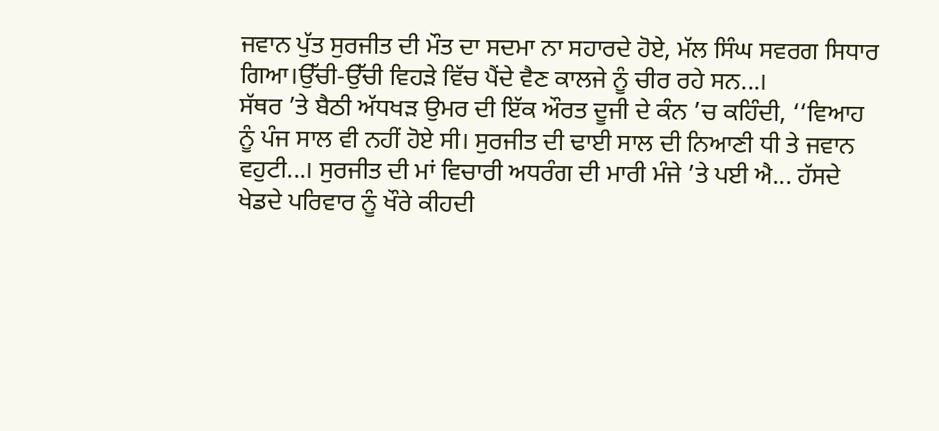ਜਵਾਨ ਪੁੱਤ ਸੁਰਜੀਤ ਦੀ ਮੌਤ ਦਾ ਸਦਮਾ ਨਾ ਸਹਾਰਦੇ ਹੋਏ, ਮੱਲ ਸਿੰਘ ਸਵਰਗ ਸਿਧਾਰ ਗਿਆ।ਉੱਚੀ-ਉੱਚੀ ਵਿਹੜੇ ਵਿੱਚ ਪੈਂਦੇ ਵੈਣ ਕਾਲਜੇ ਨੂੰ ਚੀਰ ਰਹੇ ਸਨ...।
ਸੱਥਰ ’ਤੇ ਬੈਠੀ ਅੱਧਖੜ ਉਮਰ ਦੀ ਇੱਕ ਔਰਤ ਦੂਜੀ ਦੇ ਕੰਨ ’ਚ ਕਹਿੰਦੀ, ‘‘ਵਿਆਹ ਨੂੰ ਪੰਜ ਸਾਲ ਵੀ ਨਹੀਂ ਹੋਏ ਸੀ। ਸੁਰਜੀਤ ਦੀ ਢਾਈ ਸਾਲ ਦੀ ਨਿਆਣੀ ਧੀ ਤੇ ਜਵਾਨ ਵਹੁਟੀ...। ਸੁਰਜੀਤ ਦੀ ਮਾਂ ਵਿਚਾਰੀ ਅਧਰੰਗ ਦੀ ਮਾਰੀ ਮੰਜੇ ’ਤੇ ਪਈ ਐ... ਹੱਸਦੇ
ਖੇਡਦੇ ਪਰਿਵਾਰ ਨੂੰ ਖੌਰੇ ਕੀਹਦੀ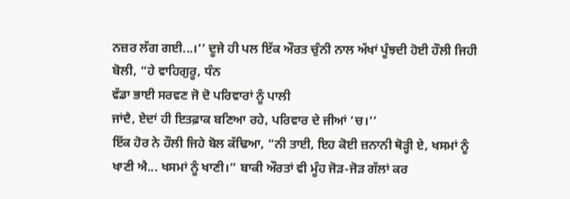ਨਜ਼ਰ ਲੱਗ ਗਈ...।’’ ਦੂਜੇ ਹੀ ਪਲ ਇੱਕ ਔਰਤ ਚੁੰਨੀ ਨਾਲ ਅੱਖਾਂ ਪੂੰਝਦੀ ਹੋਈ ਹੌਲੀ ਜਿਹੀ ਬੋਲੀ, “ਹੇ ਵਾਹਿਗੁਰੂ, ਧੰਨ
ਵੱਡਾ ਭਾਈ ਸਰਵਣ ਜੋ ਦੋ ਪਰਿਵਾਰਾਂ ਨੂੰ ਪਾਲੀ
ਜਾਂਦੈ, ਏਦਾਂ ਹੀ ਇਤਫ਼ਾਕ ਬਣਿਆ ਰਹੇ, ਪਰਿਵਾਰ ਦੇ ਜੀਆਂ ’ਚ।’’
ਇੱਕ ਹੋਰ ਨੇ ਹੌਲੀ ਜਿਹੇ ਬੋਲ ਕੱਢਿਆ, “ਨੀ ਤਾਈ, ਇਹ ਕੋਈ ਜ਼ਨਾਨੀ ਥੋੜ੍ਹੀ ਏ, ਖਸਮਾਂ ਨੂੰ ਖਾਣੀ ਐ... ਖਸਮਾਂ ਨੂੰ ਖਾਣੀ।” ਬਾਕੀ ਔਰਤਾਂ ਵੀ ਮੂੰਹ ਜੋੜ-ਜੋੜ ਗੱਲਾਂ ਕਰ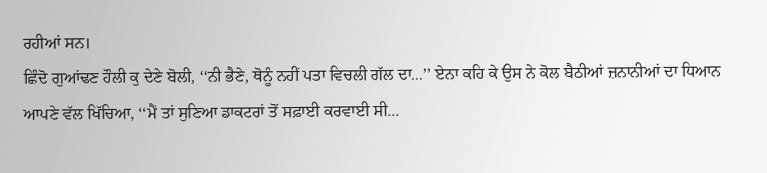ਰਹੀਆਂ ਸਨ।
ਛਿੰਦੋ ਗੁਆਂਢਣ ਹੌਲੀ ਕੁ ਦੇਣੇ ਬੋਲੀ, ‘‘ਨੀ ਭੈਣੇ, ਥੋਨੂੰ ਨਹੀਂ ਪਤਾ ਵਿਚਲੀ ਗੱਲ ਦਾ...’’ ਏਨਾ ਕਹਿ ਕੇ ਉਸ ਨੇ ਕੋਲ ਬੈਠੀਆਂ ਜ਼ਨਾਨੀਆਂ ਦਾ ਧਿਆਨ ਆਪਣੇ ਵੱਲ ਖਿੱਚਿਆ, ‘‘ਮੈਂ ਤਾਂ ਸੁਣਿਆ ਡਾਕਟਰਾਂ ਤੋਂ ਸਫ਼ਾਈ ਕਰਵਾਈ ਸੀ...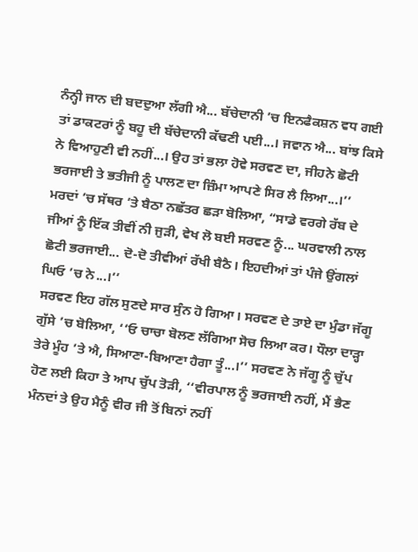ਨੰਨ੍ਹੀ ਜਾਨ ਦੀ ਬਦਦੁਆ ਲੱਗੀ ਐ... ਬੱਚੇਦਾਨੀ ’ਚ ਇਨਫੈਕਸ਼ਨ ਵਧ ਗਈ ਤਾਂ ਡਾਕਟਰਾਂ ਨੂੰ ਬਹੂ ਦੀ ਬੱਚੇਦਾਨੀ ਕੱਢਣੀ ਪਈ...। ਜਵਾਨ ਐ... ਬਾਂਝ ਕਿਸੇ ਨੇ ਵਿਆਹੁਣੀ ਵੀ ਨਹੀਂ...। ਉਹ ਤਾਂ ਭਲਾ ਹੋਵੇ ਸਰਵਣ ਦਾ, ਜੀਹਨੇ ਛੋਟੀ ਭਰਜਾਈ ਤੇ ਭਤੀਜੀ ਨੂੰ ਪਾਲਣ ਦਾ ਜ਼ਿੰਮਾ ਆਪਣੇ ਸਿਰ ਲੈ ਲਿਆ...।’’
ਮਰਦਾਂ ’ਚ ਸੱਥਰ ’ਤੇ ਬੈਠਾ ਨਛੱਤਰ ਛੜਾ ਬੋਲਿਆ, “ਸਾਡੇ ਵਰਗੇ ਰੱਬ ਦੇ ਜੀਆਂ ਨੂੰ ਇੱਕ ਤੀਵੀਂ ਨੀ ਜੁੜੀ, ਵੇਖ ਲੋ ਬਈ ਸਰਵਣ ਨੂੰ... ਘਰਵਾਲੀ ਨਾਲ ਛੋਟੀ ਭਰਜਾਈ... ਦੋ-ਦੋ ਤੀਵੀਆਂ ਰੱਖੀ ਬੈਠੈ। ਇਹਦੀਆਂ ਤਾਂ ਪੰਜੇ ਉਂਗਲਾਂ ਘਿਓ ’ਚ ਨੇ...।’’
ਸਰਵਣ ਇਹ ਗੱਲ ਸੁਣਦੇ ਸਾਰ ਸੁੰਨ ਹੋ ਗਿਆ। ਸਰਵਣ ਦੇ ਤਾਏ ਦਾ ਮੁੰਡਾ ਜੱਗੂ ਗੁੱਸੇ ’ਚ ਬੋਲਿਆ, ‘‘ਓ ਚਾਚਾ ਬੋਲਣ ਲੱਗਿਆ ਸੋਚ ਲਿਆ ਕਰ। ਧੌਲਾ ਦਾੜ੍ਹਾ ਤੇਰੇ ਮੂੰਹ ’ਤੇ ਐ, ਸਿਆਣਾ-ਬਿਆਣਾ ਹੈਗਾ ਤੂੰ...।’’ ਸਰਵਣ ਨੇ ਜੱਗੂ ਨੂੰ ਚੁੱਪ ਹੋਣ ਲਈ ਕਿਹਾ ਤੇ ਆਪ ਚੁੱਪ ਤੋੜੀ, ‘‘ਵੀਰਪਾਲ ਨੂੰ ਭਰਜਾਈ ਨਹੀਂ, ਮੈਂ ਭੈਣ ਮੰਨਦਾਂ ਤੇ ਉਹ ਮੈਨੂੰ ਵੀਰ ਜੀ ਤੋਂ ਬਿਨਾਂ ਨਹੀਂ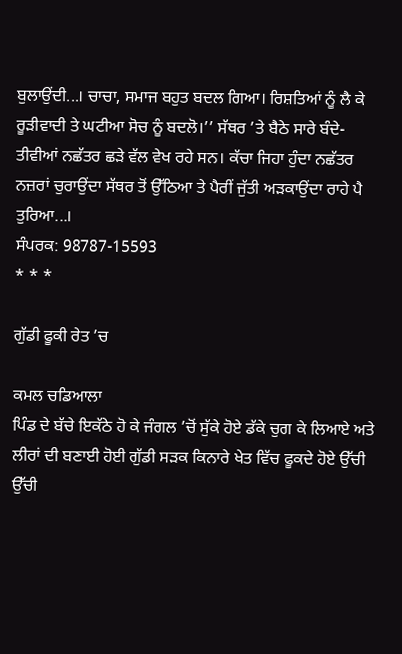ਬੁਲਾਉਂਦੀ...। ਚਾਚਾ, ਸਮਾਜ ਬਹੁਤ ਬਦਲ ਗਿਆ। ਰਿਸ਼ਤਿਆਂ ਨੂੰ ਲੈ ਕੇ ਰੂੜੀਵਾਦੀ ਤੇ ਘਟੀਆ ਸੋਚ ਨੂੰ ਬਦਲੋ।’’ ਸੱਥਰ ’ਤੇ ਬੈਠੇ ਸਾਰੇ ਬੰਦੇ-ਤੀਵੀਆਂ ਨਛੱਤਰ ਛੜੇ ਵੱਲ ਵੇਖ ਰਹੇ ਸਨ। ਕੱਚਾ ਜਿਹਾ ਹੁੰਦਾ ਨਛੱਤਰ ਨਜ਼ਰਾਂ ਚੁਰਾਉਂਦਾ ਸੱਥਰ ਤੋਂ ਉੱਠਿਆ ਤੇ ਪੈਰੀਂ ਜੁੱਤੀ ਅੜਕਾਉਂਦਾ ਰਾਹੇ ਪੈ ਤੁਰਿਆ...।
ਸੰਪਰਕ: 98787-15593
* * *

ਗੁੱਡੀ ਫੂਕੀ ਰੇਤ ’ਚ

ਕਮਲ ਚਡਿਆਲਾ
ਪਿੰਡ ਦੇ ਬੱਚੇ ਇਕੱਠੇ ਹੋ ਕੇ ਜੰਗਲ ’ਚੋਂ ਸੁੱਕੇ ਹੋਏ ਡੱਕੇ ਚੁਗ ਕੇ ਲਿਆਏ ਅਤੇ ਲੀਰਾਂ ਦੀ ਬਣਾਈ ਹੋਈ ਗੁੱਡੀ ਸੜਕ ਕਿਨਾਰੇ ਖੇਤ ਵਿੱਚ ਫੂਕਦੇ ਹੋਏ ਉੱਚੀ ਉੱਚੀ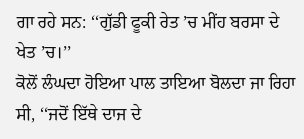ਗਾ ਰਹੇ ਸਨ: ‘‘ਗੁੱਡੀ ਫੂਕੀ ਰੇਤ ’ਚ ਮੀਂਹ ਬਰਸਾ ਦੇ
ਖੇਤ ’ਚ।’’
ਕੋਲੋਂ ਲੰਘਦਾ ਹੋਇਆ ਪਾਲ ਤਾਇਆ ਬੋਲਦਾ ਜਾ ਰਿਹਾ ਸੀ, ‘‘ਜਦੋਂ ਇੱਥੇ ਦਾਜ ਦੇ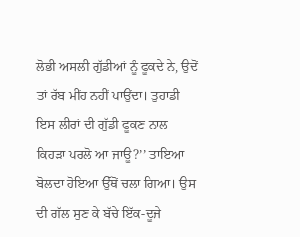ਲੋਭੀ ਅਸਲੀ ਗੁੱਡੀਆਂ ਨੂੰ ਫੂਕਦੇ ਨੇ, ਉਦੋਂ ਤਾਂ ਰੱਬ ਮੀਂਹ ਨਹੀਂ ਪਾਉਂਦਾ। ਤੁਹਾਡੀ ਇਸ ਲੀਰਾਂ ਦੀ ਗੁੱਡੀ ਫੂਕਣ ਨਾਲ ਕਿਹੜਾ ਪਰਲੋ ਆ ਜਾਊ?’’ ਤਾਇਆ ਬੋਲਦਾ ਹੋਇਆ ਉੱਥੋਂ ਚਲਾ ਗਿਆ। ਉਸ ਦੀ ਗੱਲ ਸੁਣ ਕੇ ਬੱਚੇ ਇੱਕ-ਦੂਜੇ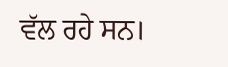ਵੱਲ ਰਹੇ ਸਨ।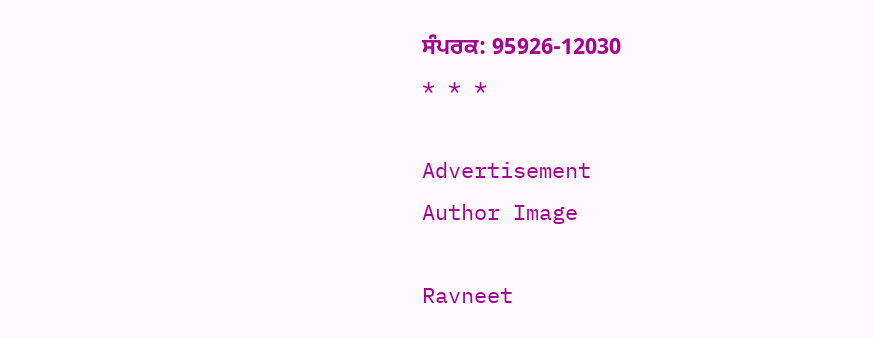ਸੰਪਰਕ: 95926-12030
* * *

Advertisement
Author Image

Ravneet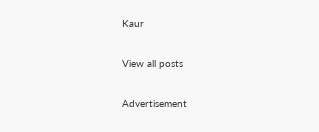Kaur

View all posts

Advertisement